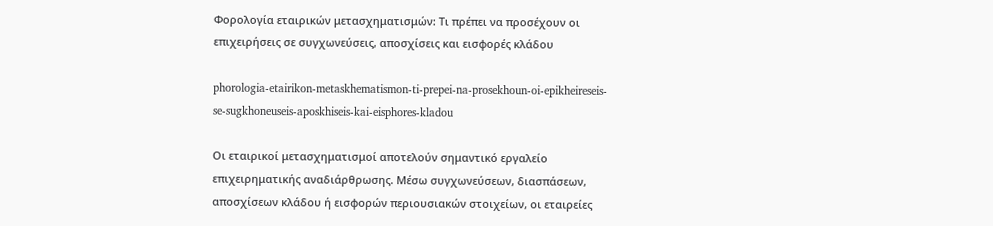Φορολογία εταιρικών μετασχηματισμών: Τι πρέπει να προσέχουν οι επιχειρήσεις σε συγχωνεύσεις, αποσχίσεις και εισφορές κλάδου

phorologia-etairikon-metaskhematismon-ti-prepei-na-prosekhoun-oi-epikheireseis-se-sugkhoneuseis-aposkhiseis-kai-eisphores-kladou

Οι εταιρικοί μετασχηματισμοί αποτελούν σημαντικό εργαλείο επιχειρηματικής αναδιάρθρωσης. Μέσω συγχωνεύσεων, διασπάσεων, αποσχίσεων κλάδου ή εισφορών περιουσιακών στοιχείων, οι εταιρείες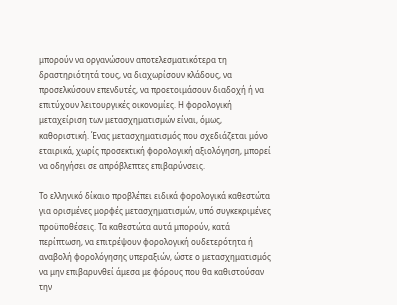μπορούν να οργανώσουν αποτελεσματικότερα τη δραστηριότητά τους, να διαχωρίσουν κλάδους, να προσελκύσουν επενδυτές, να προετοιμάσουν διαδοχή ή να επιτύχουν λειτουργικές οικονομίες. Η φορολογική μεταχείριση των μετασχηματισμών είναι, όμως, καθοριστική. Ένας μετασχηματισμός που σχεδιάζεται μόνο εταιρικά, χωρίς προσεκτική φορολογική αξιολόγηση, μπορεί να οδηγήσει σε απρόβλεπτες επιβαρύνσεις.

Το ελληνικό δίκαιο προβλέπει ειδικά φορολογικά καθεστώτα για ορισμένες μορφές μετασχηματισμών, υπό συγκεκριμένες προϋποθέσεις. Τα καθεστώτα αυτά μπορούν, κατά περίπτωση, να επιτρέψουν φορολογική ουδετερότητα ή αναβολή φορολόγησης υπεραξιών, ώστε ο μετασχηματισμός να μην επιβαρυνθεί άμεσα με φόρους που θα καθιστούσαν την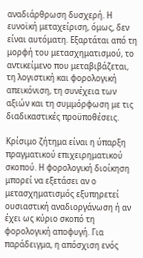αναδιάρθρωση δυσχερή. Η ευνοϊκή μεταχείριση, όμως, δεν είναι αυτόματη. Εξαρτάται από τη μορφή του μετασχηματισμού, το αντικείμενο που μεταβιβάζεται, τη λογιστική και φορολογική απεικόνιση, τη συνέχεια των αξιών και τη συμμόρφωση με τις διαδικαστικές προϋποθέσεις.

Κρίσιμο ζήτημα είναι η ύπαρξη πραγματικού επιχειρηματικού σκοπού. Η φορολογική διοίκηση μπορεί να εξετάσει αν ο μετασχηματισμός εξυπηρετεί ουσιαστική αναδιοργάνωση ή αν έχει ως κύριο σκοπό τη φορολογική αποφυγή. Για παράδειγμα, η απόσχιση ενός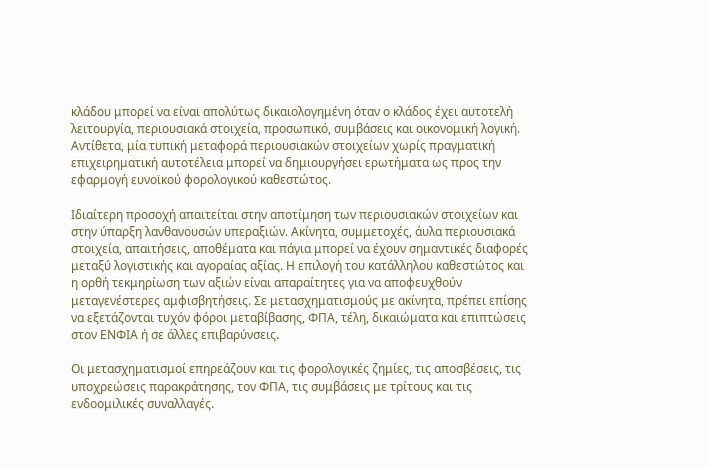κλάδου μπορεί να είναι απολύτως δικαιολογημένη όταν ο κλάδος έχει αυτοτελή λειτουργία, περιουσιακά στοιχεία, προσωπικό, συμβάσεις και οικονομική λογική. Αντίθετα, μία τυπική μεταφορά περιουσιακών στοιχείων χωρίς πραγματική επιχειρηματική αυτοτέλεια μπορεί να δημιουργήσει ερωτήματα ως προς την εφαρμογή ευνοϊκού φορολογικού καθεστώτος.

Ιδιαίτερη προσοχή απαιτείται στην αποτίμηση των περιουσιακών στοιχείων και στην ύπαρξη λανθανουσών υπεραξιών. Ακίνητα, συμμετοχές, άυλα περιουσιακά στοιχεία, απαιτήσεις, αποθέματα και πάγια μπορεί να έχουν σημαντικές διαφορές μεταξύ λογιστικής και αγοραίας αξίας. Η επιλογή του κατάλληλου καθεστώτος και η ορθή τεκμηρίωση των αξιών είναι απαραίτητες για να αποφευχθούν μεταγενέστερες αμφισβητήσεις. Σε μετασχηματισμούς με ακίνητα, πρέπει επίσης να εξετάζονται τυχόν φόροι μεταβίβασης, ΦΠΑ, τέλη, δικαιώματα και επιπτώσεις στον ΕΝΦΙΑ ή σε άλλες επιβαρύνσεις.

Οι μετασχηματισμοί επηρεάζουν και τις φορολογικές ζημίες, τις αποσβέσεις, τις υποχρεώσεις παρακράτησης, τον ΦΠΑ, τις συμβάσεις με τρίτους και τις ενδοομιλικές συναλλαγές.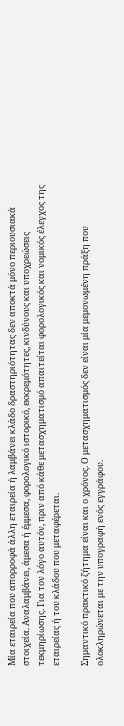Μία εταιρεία που απορροφά άλλη εταιρεία ή λαμβάνει κλάδο δραστηριότητας δεν αποκτά μόνο περιουσιακά στοιχεία. Αναλαμβάνει, άμεσα ή έμμεσα, φορολογικό ιστορικό, εκκρεμότητες, κινδύνους και υποχρεώσεις τεκμηρίωσης. Για τον λόγο αυτόν, πριν από κάθε μετασχηματισμό απαιτείται φορολογικός και νομικός έλεγχος της εταιρείας ή του κλάδου που μεταφέρεται.

Σημαντικό πρακτικό ζήτημα είναι και ο χρόνος. Ο μετασχηματισμός δεν είναι μία μεμονωμένη πράξη που ολοκληρώνεται με την υπογραφή ενός εγγράφου.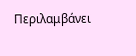Περιλαμβάνει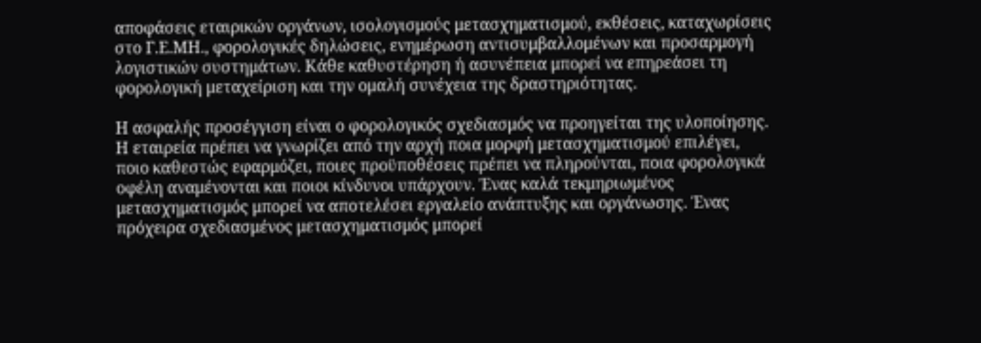αποφάσεις εταιρικών οργάνων, ισολογισμούς μετασχηματισμού, εκθέσεις, καταχωρίσεις στο Γ.Ε.ΜΗ., φορολογικές δηλώσεις, ενημέρωση αντισυμβαλλομένων και προσαρμογή λογιστικών συστημάτων. Κάθε καθυστέρηση ή ασυνέπεια μπορεί να επηρεάσει τη φορολογική μεταχείριση και την ομαλή συνέχεια της δραστηριότητας.

Η ασφαλής προσέγγιση είναι ο φορολογικός σχεδιασμός να προηγείται της υλοποίησης. Η εταιρεία πρέπει να γνωρίζει από την αρχή ποια μορφή μετασχηματισμού επιλέγει, ποιο καθεστώς εφαρμόζει, ποιες προϋποθέσεις πρέπει να πληρούνται, ποια φορολογικά οφέλη αναμένονται και ποιοι κίνδυνοι υπάρχουν. Ένας καλά τεκμηριωμένος μετασχηματισμός μπορεί να αποτελέσει εργαλείο ανάπτυξης και οργάνωσης. Ένας πρόχειρα σχεδιασμένος μετασχηματισμός μπορεί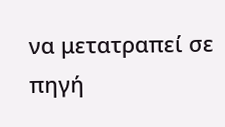να μετατραπεί σε πηγή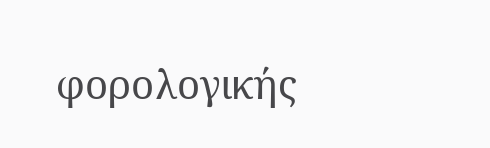φορολογικής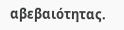αβεβαιότητας.